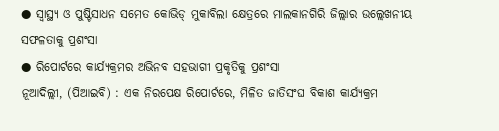● ସ୍ୱାସ୍ଥ୍ୟ ଓ ପୁଷ୍ଟିସାଧନ ସମେତ କୋଭିଡ୍ ମୁକାବିଲା କ୍ଷେତ୍ରରେ ମାଲକାନଗିରି ଜିଲ୍ଲାର ଉଲ୍ଲେଖନୀୟ ସଫଳତାକୁ ପ୍ରଶଂସା
● ରିପୋର୍ଟରେ କାର୍ଯ୍ୟକ୍ରମର ଅଭିନବ ସହଭାଗୀ ପ୍ରକୃତିକୁ ପ୍ରଶଂସା
ନୂଆଦିଲ୍ଲୀ, (ପିଆଇବି) : ଏକ ନିରପେକ୍ଷ ରିପୋର୍ଟରେ, ମିଳିତ ଜାତିସଂଘ ବିକାଶ କାର୍ଯ୍ୟକ୍ରମ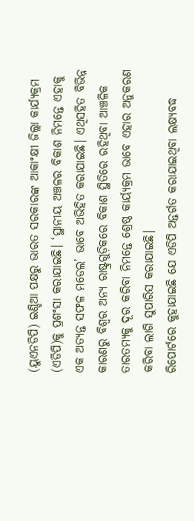(ୟୁଏନଡିପି) ଇଣ୍ଡିଆ ପକ୍ଷରୁ ଭାରତ ସରକାରଙ୍କ ଆକାଂକ୍ଷୀ ଜିଲ୍ଲା କାର୍ଯ୍ୟକ୍ରମ (ଏଡିପି)କୁ ପ୍ରଶଂସା କରାଯାଇଛି। ‘ସ୍ଥାନୀୟ ଅଞ୍ଚଳର ବିକାଶ ନିମନ୍ତେ ଏହାକୁ ଏକ ଅତ୍ୟନ୍ତ ସଫଳ ମଡେଲ’ ଭାବେ ଅଭିହିତ କରାଯାଇଛି। ଏଥିସହିତ ବିଭିନ୍ନ କାରଣରୁ ବିଶ୍ୱର ଅନ୍ୟ ରାଷ୍ଟ୍ରଗୁଡ଼ିକରେ ବିକାଶ ସ୍ଥିତିରେ ରହିଥିବା ଆଞ୍ଚଳିକ ତାରତମ୍ୟକୁ ଦୂର କରିବା ନିମନ୍ତେ ଶ୍ରେଷ୍ଠ କାର୍ୟ୍ୟକ୍ରମ ଭାବେ ଏହାର ଅନୁକରଣ କରିବା ଲାଗି ସୁପାରିସ କରାଯାଇଛି।
ରିପୋର୍ଟରେ କୁହାଯାଇଛି ଯେ ଏଡିପି ଅନ୍ତର୍ଗତ କରାଯାଇଥିବା ଲକ୍ଷ୍ୟବଦ୍ଧ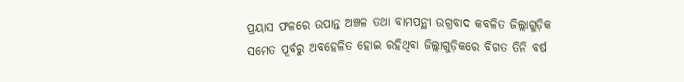ପ୍ରୟାସ ଫଳରେ ଉପାନ୍ତ ଅଞ୍ଚଳ ତଥା ବାମପନ୍ଥୀ ଉଗ୍ରବାଦ କବଳିତ ଜିଲ୍ଲାଗୁଡ଼ିକ ସମେତ ପୂର୍ବରୁ ଅବହେଳିତ ହୋଇ ରହିଥିବା ଜିଲ୍ଲାଗୁଡ଼ିକରେ ବିଗତ ତିନି ବର୍ଷ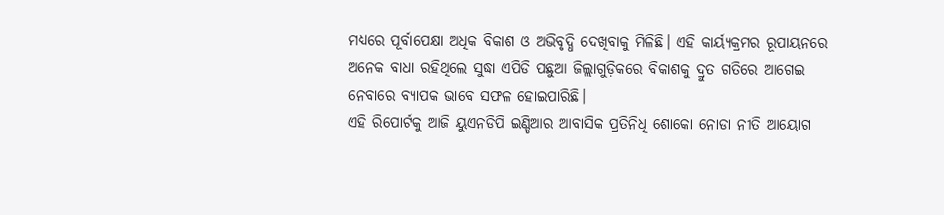ମଧ୍ୟରେ ପୂର୍ବାପେକ୍ଷା ଅଧିକ ବିକାଶ ଓ ଅଭିବୃଦ୍ଧି ଦେଖିବାକୁ ମିଳିଛି। ଏହି କାର୍ୟ୍ୟକ୍ରମର ରୂପାୟନରେ ଅନେକ ବାଧା ରହିଥିଲେ ସୁଦ୍ଧା ଏପିଡି ପଛୁଆ ଜିଲ୍ଲାଗୁଡ଼ିକରେ ବିକାଶକୁ ଦ୍ରୁତ ଗତିରେ ଆଗେଇ ନେବାରେ ବ୍ୟାପକ ଭାବେ ସଫଳ ହୋଇପାରିଛି।
ଏହି ରିପୋର୍ଟକୁ ଆଜି ୟୁଏନଡିପି ଇଣ୍ଡିଆର ଆବାସିକ ପ୍ରତିନିଧି ଶୋକୋ ନୋଡା ନୀତି ଆୟୋଗ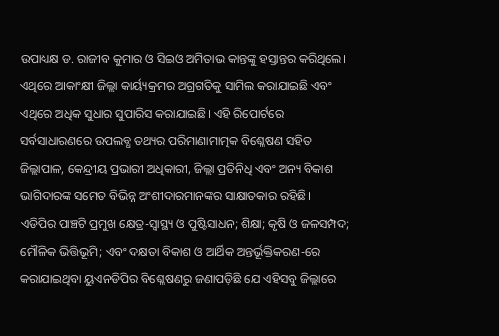ଉପାଧ୍ୟକ୍ଷ ଡ. ରାଜୀବ କୁମାର ଓ ସିଇଓ ଅମିତାଭ କାନ୍ତଙ୍କୁ ହସ୍ତାନ୍ତର କରିଥିଲେ। ଏଥିରେ ଆକାଂକ୍ଷୀ ଜିଲ୍ଲା କାର୍ୟ୍ୟକ୍ରମର ଅଗ୍ରଗତିକୁ ସାମିଲ କରାଯାଇଛି ଏବଂ ଏଥିରେ ଅଧିକ ସୁଧାର ସୁପାରିସ କରାଯାଇଛି। ଏହି ରିପୋର୍ଟରେ ସର୍ବସାଧାରଣରେ ଉପଲବ୍ଧ ତଥ୍ୟର ପରିମାଣାମାତ୍ମକ ବିଶ୍ଳେଷଣ ସହିତ ଜିଲ୍ଲାପାଳ, କେନ୍ଦ୍ରୀୟ ପ୍ରଭାରୀ ଅଧିକାରୀ, ଜିଲ୍ଲା ପ୍ରତିନିଧି ଏବଂ ଅନ୍ୟ ବିକାଶ ଭାଗିଦାରଙ୍କ ସମେତ ବିଭିନ୍ନ ଅଂଶୀଦାରମାନଙ୍କର ସାକ୍ଷାତକାର ରହିଛି।
ଏଡିପିର ପାଞ୍ଚଟି ପ୍ରମୁଖ କ୍ଷେତ୍ର-ସ୍ୱାସ୍ଥ୍ୟ ଓ ପୁଷ୍ଟିସାଧନ; ଶିକ୍ଷା; କୃଷି ଓ ଜଳସମ୍ପଦ; ମୌଳିକ ଭିତ୍ତିଭୂମି; ଏବଂ ଦକ୍ଷତା ବିକାଶ ଓ ଆର୍ଥିକ ଅନ୍ତର୍ଭୂକ୍ତିକରଣ-ରେ କରାଯାଇଥିବା ୟୁଏନଡିପିର ବିଶ୍ଳେଷଣରୁ ଜଣାପଡ଼ିଛି ଯେ ଏହିସବୁ ଜିଲ୍ଲାରେ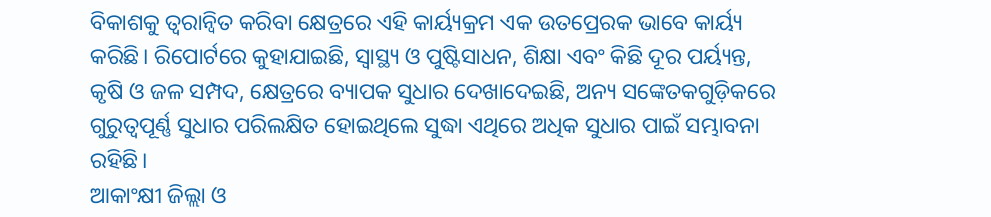ବିକାଶକୁ ତ୍ୱରାନ୍ବିତ କରିବା କ୍ଷେତ୍ରରେ ଏହି କାର୍ୟ୍ୟକ୍ରମ ଏକ ଉତପ୍ରେରକ ଭାବେ କାର୍ୟ୍ୟ କରିଛି। ରିପୋର୍ଟରେ କୁହାଯାଇଛି, ସ୍ୱାସ୍ଥ୍ୟ ଓ ପୁଷ୍ଟିସାଧନ, ଶିକ୍ଷା ଏବଂ କିଛି ଦୂର ପର୍ୟ୍ୟନ୍ତ, କୃଷି ଓ ଜଳ ସମ୍ପଦ, କ୍ଷେତ୍ରରେ ବ୍ୟାପକ ସୁଧାର ଦେଖାଦେଇଛି, ଅନ୍ୟ ସଙ୍କେତକଗୁଡ଼ିକରେ ଗୁରୁତ୍ୱପୂର୍ଣ୍ଣ ସୁଧାର ପରିଲକ୍ଷିତ ହୋଇଥିଲେ ସୁଦ୍ଧା ଏଥିରେ ଅଧିକ ସୁଧାର ପାଇଁ ସମ୍ଭାବନା ରହିଛି।
ଆକାଂକ୍ଷୀ ଜିଲ୍ଲା ଓ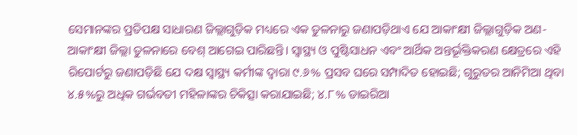ସେମାନଙ୍କର ପ୍ରତିପକ୍ଷ ସାଧାରଣ ଜିଲ୍ଲାଗୁଡ଼ିକ ମଧ୍ୟରେ ଏକ ତୁଳନାରୁ ଜଣାପଡ଼ିଥାଏ ଯେ ଆକାଂକ୍ଷୀ ଜିଲ୍ଲାଗୁଡ଼ିକ ଅଣ-ଆକାଂକ୍ଷୀ ଜିଲ୍ଲା ତୁଳନାରେ ବେଶ୍ ଆଗେଇ ପାରିଛନ୍ତି। ସ୍ୱାସ୍ଥ୍ୟ ଓ ପୁଷ୍ଟିସାଧନ ଏବଂ ଆର୍ଥିକ ଅନ୍ତର୍ଭୂକ୍ତିକରଣ କ୍ଷେତ୍ରରେ ଏହି ରିପୋର୍ଟରୁ ଜଣାପଡ଼ିଛି ଯେ ଦକ୍ଷ ସ୍ୱାସ୍ଥ୍ୟ କର୍ମୀଙ୍କ ଦ୍ୱାରା ୯.୬% ପ୍ରସବ ଘରେ ସମ୍ପାଦିତ ହୋଇଛି; ଗୁରୁତର ଆନିମିଆ ଥିବା ୪.୫%ରୁ ଅଧିକ ଗର୍ଭବତୀ ମହିଳାଙ୍କର ଚିକିତ୍ସା କରାଯାଇଛି; ୪.୮% ଡାଇରିଆ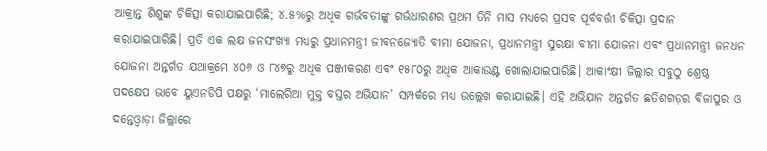ଆକ୍ରାନ୍ତ ଶିଶୁଙ୍କ ଚିକିତ୍ସା କରାଯାଇପାରିଛି; ୪.୫%ରୁ ଅଧିକ ଗର୍ଭବତୀଙ୍କୁ ଗର୍ଭଧାରଣର ପ୍ରଥମ ତିନି ମାସ ମଧ୍ୟରେ ପ୍ରସବ ପୂର୍ବବର୍ତ୍ତୀ ଚିକିତ୍ସା ପ୍ରଦାନ କରାଯାଇପାରିଛି। ପ୍ରତି ଏକ ଲକ୍ଷ ଜନସଂଖ୍ୟା ମଧ୍ୟରୁ ପ୍ରଧାନମନ୍ତ୍ରୀ ଜୀବନଜ୍ୟୋତି ବୀମା ଯୋଜନା, ପ୍ରଧାନମନ୍ତ୍ରୀ ସୁରକ୍ଷା ବୀମା ଯୋଜନା ଏବଂ ପ୍ରଧାନମନ୍ତ୍ରୀ ଜନଧନ ଯୋଜନା ଅନ୍ତର୍ଗତ ଯଥାକ୍ରମେ ୪୦୬ ଓ ୮୪୭ରୁ ଅଧିକ ପଞ୍ଜୀକରଣ ଏବଂ ୧୫୮୦ରୁ ଅଧିକ ଆକାଉଣ୍ଟ ଖୋଲାଯାଇପାରିଛି। ଆକାଂକ୍ଷୀ ଜିଲ୍ଲାର ସବୁଠୁ ଶ୍ରେଷ୍ଠ ପଦକ୍ଷେପ ଭାବେ ୟୁଏନଡିପି ପକ୍ଷରୁ ‘ମାଲେରିଆ ମୁକ୍ତ ବସ୍ତର ଅଭିଯାନ’ ସମ୍ପର୍କରେ ମଧ୍ୟ ଉଲ୍ଲେଖ କରାଯାଇଛି। ଏହି ଅଭିଯାନ ଅନ୍ତର୍ଗତ ଛତିଶଗଡ଼ର ବିଜାପୁର ଓ ଦନ୍ତେଓ୍ବାଡ଼ା ଜିଲ୍ଲାରେ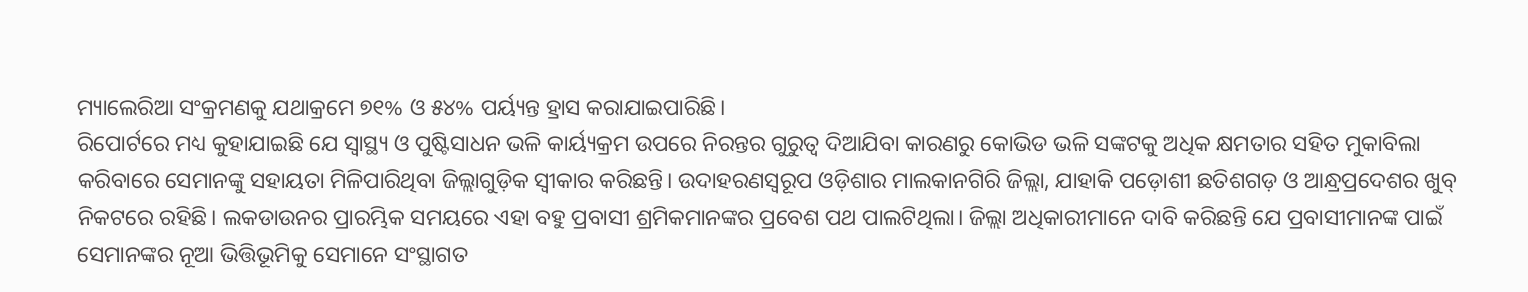ମ୍ୟାଲେରିଆ ସଂକ୍ରମଣକୁ ଯଥାକ୍ରମେ ୭୧% ଓ ୫୪% ପର୍ୟ୍ୟନ୍ତ ହ୍ରାସ କରାଯାଇପାରିଛି।
ରିପୋର୍ଟରେ ମଧ୍ୟ କୁହାଯାଇଛି ଯେ ସ୍ୱାସ୍ଥ୍ୟ ଓ ପୁଷ୍ଟିସାଧନ ଭଳି କାର୍ୟ୍ୟକ୍ରମ ଉପରେ ନିରନ୍ତର ଗୁରୁତ୍ୱ ଦିଆଯିବା କାରଣରୁ କୋଭିଡ ଭଳି ସଙ୍କଟକୁ ଅଧିକ କ୍ଷମତାର ସହିତ ମୁକାବିଲା କରିବାରେ ସେମାନଙ୍କୁ ସହାୟତା ମିଳିପାରିଥିବା ଜିଲ୍ଲାଗୁଡ଼ିକ ସ୍ବୀକାର କରିଛନ୍ତି। ଉଦାହରଣସ୍ୱରୂପ ଓଡ଼ିଶାର ମାଲକାନଗିରି ଜିଲ୍ଲା, ଯାହାକି ପଡ଼ୋଶୀ ଛତିଶଗଡ଼ ଓ ଆନ୍ଧ୍ରପ୍ରଦେଶର ଖୁବ୍ ନିକଟରେ ରହିଛି। ଲକଡାଉନର ପ୍ରାରମ୍ଭିକ ସମୟରେ ଏହା ବହୁ ପ୍ରବାସୀ ଶ୍ରମିକମାନଙ୍କର ପ୍ରବେଶ ପଥ ପାଲଟିଥିଲା। ଜିଲ୍ଲା ଅଧିକାରୀମାନେ ଦାବି କରିଛନ୍ତି ଯେ ପ୍ରବାସୀମାନଙ୍କ ପାଇଁ ସେମାନଙ୍କର ନୂଆ ଭିତ୍ତିଭୂମିକୁ ସେମାନେ ସଂସ୍ଥାଗତ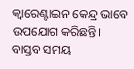କ୍ବାରେଣ୍ଟାଇନ କେନ୍ଦ୍ର ଭାବେ ଉପଯୋଗ କରିଛନ୍ତି।
ବାସ୍ତବ ସମୟ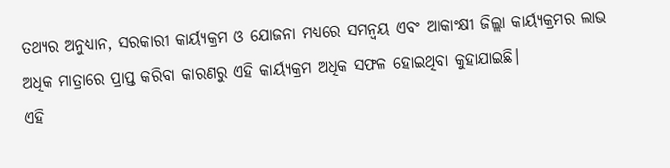ତଥ୍ୟର ଅନୁଧ୍ୟାନ, ସରକାରୀ କାର୍ୟ୍ୟକ୍ରମ ଓ ଯୋଜନା ମଧ୍ୟରେ ସମନ୍ୱୟ ଏବଂ ଆକାଂକ୍ଷୀ ଜିଲ୍ଲା କାର୍ୟ୍ୟକ୍ରମର ଲାଭ ଅଧିକ ମାତ୍ରାରେ ପ୍ରାପ୍ତ କରିବା କାରଣରୁ ଏହି କାର୍ୟ୍ୟକ୍ରମ ଅଧିକ ସଫଳ ହୋଇଥିବା କୁହାଯାଇଛି।
ଏହି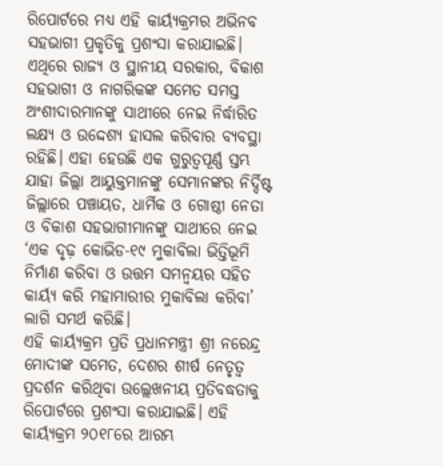ରିପୋର୍ଟରେ ମଧ୍ୟ ଏହି କାର୍ୟ୍ୟକ୍ରମର ଅଭିନବ ସହଭାଗୀ ପ୍ରକୃତିକୁ ପ୍ରଶଂସା କରାଯାଇଛି। ଏଥିରେ ରାଜ୍ୟ ଓ ସ୍ଥାନୀୟ ସରକାର, ବିକାଶ ସହଭାଗୀ ଓ ନାଗରିକଙ୍କ ସମେତ ସମସ୍ତ ଅଂଶୀଦାରମାନଙ୍କୁ ସାଥୀରେ ନେଇ ନିର୍ଦ୍ଧାରିତ ଲକ୍ଷ୍ୟ ଓ ଉଦ୍ଦେଶ୍ୟ ହାସଲ କରିବାର ବ୍ୟବସ୍ଥା ରହିଛି। ଏହା ହେଉଛି ଏକ ଗୁରୁତ୍ୱପୂର୍ଣ୍ଣ ସ୍ତମ୍ଭ ଯାହା ଜିଲ୍ଲା ଆୟୁକ୍ତମାନଙ୍କୁ ସେମାନଙ୍କର ନିର୍ଦ୍ଦିଷ୍ଟ ଜିଲ୍ଲାରେ ପଞ୍ଚାୟତ, ଧାର୍ମିକ ଓ ଗୋଷ୍ଠୀ ନେତା ଓ ବିକାଶ ସହଭାଗୀମାନଙ୍କୁ ସାଥୀରେ ନେଇ ‘ଏକ ଦୃଢ଼ କୋଭିଡ-୧୯ ମୁକାବିଲା ଭିତ୍ତିଭୂମି ନିର୍ମାଣ କରିବା ଓ ଉତ୍ତମ ସମନ୍ୱୟର ସହିତ କାର୍ୟ୍ୟ କରି ମହାମାରୀର ମୁକାବିଲା କରିବା’ ଲାଗି ସମର୍ଥ କରିଛି।
ଏହି କାର୍ୟ୍ୟକ୍ରମ ପ୍ରତି ପ୍ରଧାନମନ୍ତ୍ରୀ ଶ୍ରୀ ନରେନ୍ଦ୍ର ମୋଦୀଙ୍କ ସମେତ, ଦେଶର ଶୀର୍ଷ ନେତୃତ୍ୱ ପ୍ରଦର୍ଶନ କରିଥିବା ଉଲ୍ଲେଖନୀୟ ପ୍ରତିବଦ୍ଧତାକୁ ରିପୋର୍ଟରେ ପ୍ରଶଂସା କରାଯାଇଛି। ଏହି କାର୍ୟ୍ୟକ୍ରମ ୨୦୧୮ରେ ଆରମ୍ଭ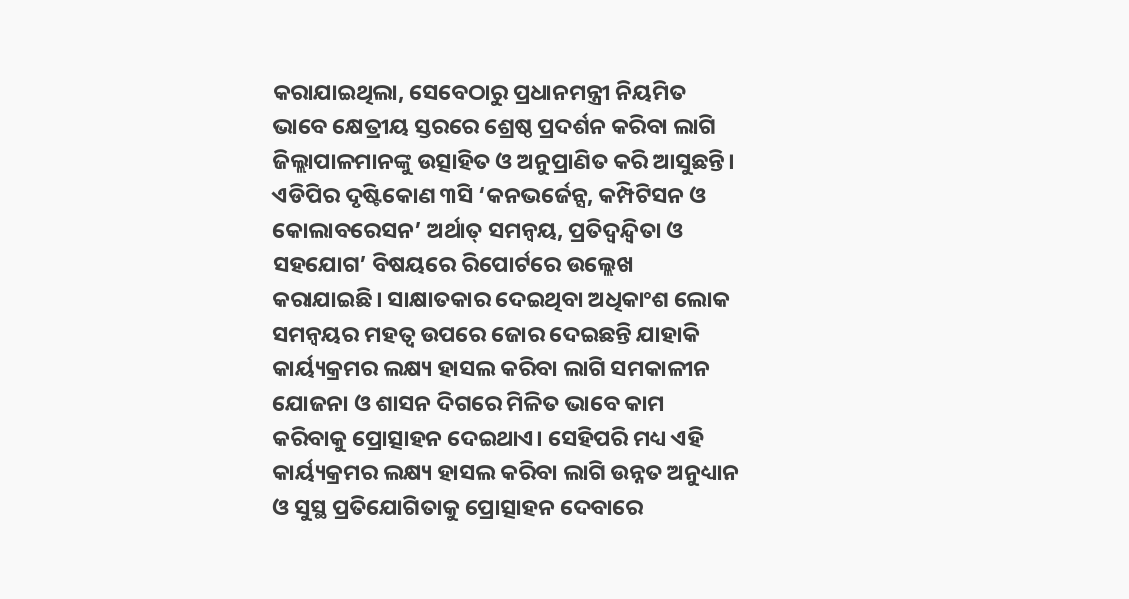କରାଯାଇଥିଲା, ସେବେଠାରୁ ପ୍ରଧାନମନ୍ତ୍ରୀ ନିୟମିତ ଭାବେ କ୍ଷେତ୍ରୀୟ ସ୍ତରରେ ଶ୍ରେଷ୍ଠ ପ୍ରଦର୍ଶନ କରିବା ଲାଗି ଜିଲ୍ଲାପାଳମାନଙ୍କୁ ଉତ୍ସାହିତ ଓ ଅନୁପ୍ରାଣିତ କରି ଆସୁଛନ୍ତି।
ଏଡିପିର ଦୃଷ୍ଟିକୋଣ ୩ସି ‘କନଭର୍ଜେନ୍ସ, କମ୍ପିଟିସନ ଓ କୋଲାବରେସନ’ ଅର୍ଥାତ୍ ସମନ୍ୱୟ, ପ୍ରତିଦ୍ୱନ୍ଦ୍ୱିତା ଓ ସହଯୋଗ’ ବିଷୟରେ ରିପୋର୍ଟରେ ଉଲ୍ଲେଖ କରାଯାଇଛି। ସାକ୍ଷାତକାର ଦେଇଥିବା ଅଧିକାଂଶ ଲୋକ ସମନ୍ୱୟର ମହତ୍ୱ ଉପରେ ଜୋର ଦେଇଛନ୍ତି ଯାହାକି କାର୍ୟ୍ୟକ୍ରମର ଲକ୍ଷ୍ୟ ହାସଲ କରିବା ଲାଗି ସମକାଳୀନ ଯୋଜନା ଓ ଶାସନ ଦିଗରେ ମିଳିତ ଭାବେ କାମ କରିବାକୁ ପ୍ରୋତ୍ସାହନ ଦେଇଥାଏ। ସେହିପରି ମଧ୍ୟ ଏହି କାର୍ୟ୍ୟକ୍ରମର ଲକ୍ଷ୍ୟ ହାସଲ କରିବା ଲାଗି ଉନ୍ନତ ଅନୁଧ୍ୟାନ ଓ ସୁସ୍ଥ ପ୍ରତିଯୋଗିତାକୁ ପ୍ରୋତ୍ସାହନ ଦେବାରେ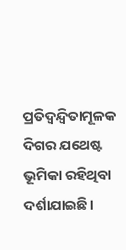ପ୍ରତିଦ୍ୱନ୍ଦ୍ୱିତାମୂଳକ ଦିଗର ଯଥେଷ୍ଟ ଭୂମିକା ରହିଥିବା ଦର୍ଶାଯାଇଛି।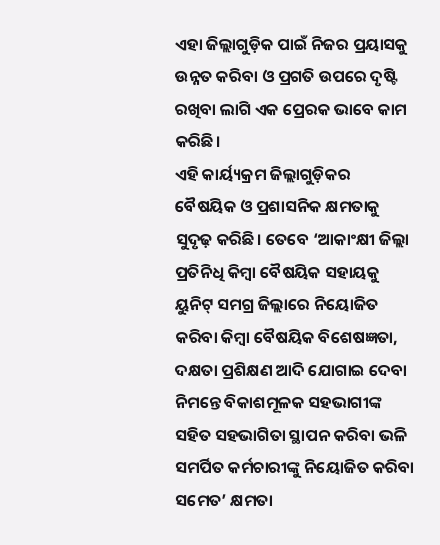ଏହା ଜିଲ୍ଲାଗୁଡ଼ିକ ପାଇଁ ନିଜର ପ୍ରୟାସକୁ ଉନ୍ନତ କରିବା ଓ ପ୍ରଗତି ଉପରେ ଦୃଷ୍ଟି ରଖିବା ଲାଗି ଏକ ପ୍ରେରକ ଭାବେ କାମ କରିଛି।
ଏହି କାର୍ୟ୍ୟକ୍ରମ ଜିଲ୍ଲାଗୁଡ଼ିକର ବୈଷୟିକ ଓ ପ୍ରଶାସନିକ କ୍ଷମତାକୁ ସୁଦୃଢ଼ କରିଛି। ତେବେ ‘ଆକାଂକ୍ଷୀ ଜିଲ୍ଲା ପ୍ରତିନିଧି କିମ୍ବା ବୈଷୟିକ ସହାୟକୁ ୟୁନିଟ୍ ସମଗ୍ର ଜିଲ୍ଲାରେ ନିୟୋଜିତ କରିବା କିମ୍ବା ବୈଷୟିକ ବିଶେଷଜ୍ଞତା, ଦକ୍ଷତା ପ୍ରଶିକ୍ଷଣ ଆଦି ଯୋଗାଇ ଦେବା ନିମନ୍ତେ ବିକାଶମୂଳକ ସହଭାଗୀଙ୍କ ସହିତ ସହଭାଗିତା ସ୍ଥାପନ କରିବା ଭଳି ସମର୍ପିତ କର୍ମଚାରୀଙ୍କୁ ନିୟୋଜିତ କରିବା ସମେତ’ କ୍ଷମତା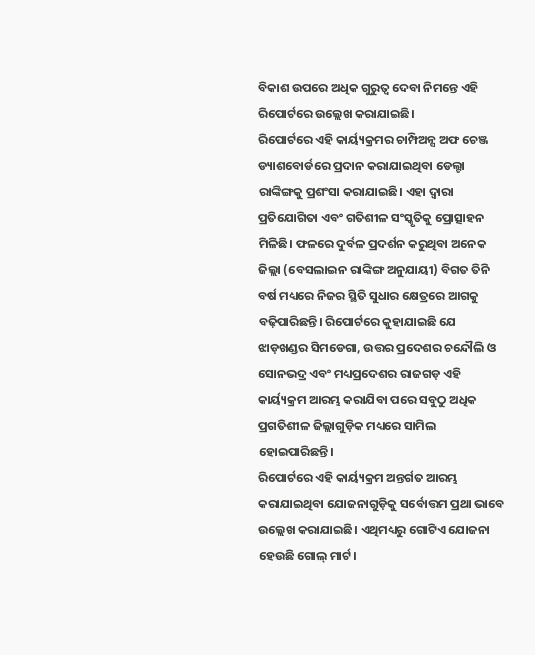ବିକାଶ ଉପରେ ଅଧିକ ଗୁରୁତ୍ୱ ଦେବା ନିମନ୍ତେ ଏହି ରିପୋର୍ଟରେ ଉଲ୍ଲେଖ କରାଯାଇଛି।
ରିପୋର୍ଟରେ ଏହି କାର୍ୟ୍ୟକ୍ରମର ଚାମ୍ପିଅନ୍ସ ଅଫ ଚେଞ୍ଜ ଡ୍ୟାଶବୋର୍ଡରେ ପ୍ରଦାନ କରାଯାଇଥିବା ଡେଲ୍ଟା ରାଙ୍କିଙ୍ଗକୁ ପ୍ରଶଂସା କରାଯାଇଛି। ଏହା ଦ୍ୱାରା ପ୍ରତିଯୋଗିତା ଏବଂ ଗତିଶୀଳ ସଂସ୍କୃତିକୁ ପ୍ରୋତ୍ସାହନ ମିଳିଛି। ଫଳରେ ଦୁର୍ବଳ ପ୍ରଦର୍ଶନ କରୁଥିବା ଅନେକ ଜିଲ୍ଲା (ବେସଲାଇନ ରାଙ୍କିଙ୍ଗ ଅନୁଯାୟୀ) ବିଗତ ତିନି ବର୍ଷ ମଧ୍ୟରେ ନିଜର ସ୍ଥିତି ସୁଧାର କ୍ଷେତ୍ରରେ ଆଗକୁ ବଢ଼ିପାରିଛନ୍ତି। ରିପୋର୍ଟରେ କୁହାଯାଇଛି ଯେ ଝାଡ଼ଖଣ୍ଡର ସିମଡେଗା, ଉତ୍ତର ପ୍ରଦେଶର ଚନ୍ଦୌଲି ଓ ସୋନଭଦ୍ର ଏବଂ ମଧ୍ୟପ୍ରଦେଶର ରାଜଗଡ଼ ଏହି କାର୍ୟ୍ୟକ୍ରମ ଆରମ୍ଭ କରାଯିବା ପରେ ସବୁଠୁ ଅଧିକ ପ୍ରଗତିଶୀଳ ଜିଲ୍ଲାଗୁଡ଼ିକ ମଧ୍ୟରେ ସାମିଲ ହୋଇପାରିଛନ୍ତି।
ରିପୋର୍ଟରେ ଏହି କାର୍ୟ୍ୟକ୍ରମ ଅନ୍ତର୍ଗତ ଆରମ୍ଭ କରାଯାଇଥିବା ଯୋଜନାଗୁଡ଼ିକୁ ସର୍ବୋତ୍ତମ ପ୍ରଥା ଭାବେ ଉଲ୍ଲେଖ କରାଯାଇଛି। ଏଥିମଧ୍ୟରୁ ଗୋଟିଏ ଯୋଜନା ହେଉଛି ଗୋଲ୍ ମାର୍ଟ।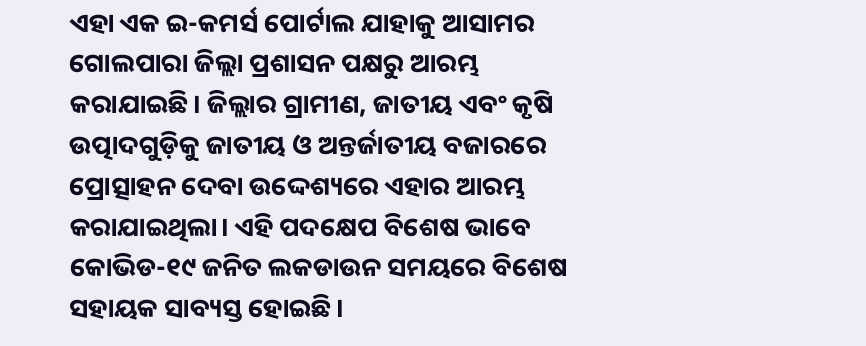ଏହା ଏକ ଇ-କମର୍ସ ପୋର୍ଟାଲ ଯାହାକୁ ଆସାମର ଗୋଲପାରା ଜିଲ୍ଲା ପ୍ରଶାସନ ପକ୍ଷରୁ ଆରମ୍ଭ କରାଯାଇଛି। ଜିଲ୍ଲାର ଗ୍ରାମୀଣ, ଜାତୀୟ ଏବଂ କୃଷି ଉତ୍ପାଦଗୁଡ଼ିକୁ ଜାତୀୟ ଓ ଅନ୍ତର୍ଜାତୀୟ ବଜାରରେ ପ୍ରୋତ୍ସାହନ ଦେବା ଉଦ୍ଦେଶ୍ୟରେ ଏହାର ଆରମ୍ଭ କରାଯାଇଥିଲା। ଏହି ପଦକ୍ଷେପ ବିଶେଷ ଭାବେ କୋଭିଡ-୧୯ ଜନିତ ଲକଡାଉନ ସମୟରେ ବିଶେଷ ସହାୟକ ସାବ୍ୟସ୍ତ ହୋଇଛି।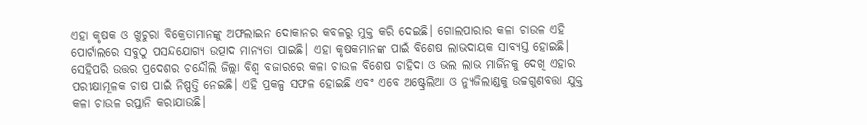ଏହା କୃଷକ ଓ ଖୁଚୁରା ବିକ୍ରେତାମାନଙ୍କୁ ଅଫଲାଇନ ଦୋକାନର କବଳରୁ ମୁକ୍ତ କରି ଦେଇଛି। ଗୋଲପାରାର କଳା ଚାଉଳ ଏହି ପୋର୍ଟାଲରେ ସବୁଠୁ ପସନ୍ଦଯୋଗ୍ୟ ଉତ୍ପାଦ ମାନ୍ୟତା ପାଇଛି। ଏହା କୃଷକମାନଙ୍କ ପାଇଁ ବିଶେଷ ଲାଭଦାୟକ ସାବ୍ୟସ୍ତ ହୋଇଛି। ସେହିପରି ଉତ୍ତର ପ୍ରଦେଶର ଚନ୍ଦୌଲି ଜିଲ୍ଲା ବିଶ୍ୱ ବଜାରରେ କଳା ଚାଉଳ ବିଶେଷ ଚାହିଦା ଓ ଭଲ ଲାଭ ମାର୍ଜିନକୁ ଦେଖି ଏହାର ପରୀକ୍ଷାମୂଳକ ଚାଷ ପାଇଁ ନିଷ୍ପତ୍ତି ନେଇଛି। ଏହି ପ୍ରକଳ୍ପ ସଫଳ ହୋଇଛି ଏବଂ ଏବେ ଅଷ୍ଟ୍ରେଲିଆ ଓ ନ୍ୟୁଜିଲାଣ୍ଡକୁ ଉଚ୍ଚଗୁଣବତ୍ତା ଯୁକ୍ତ କଳା ଚାଉଳ ରପ୍ତାନି କରାଯାଉଛି।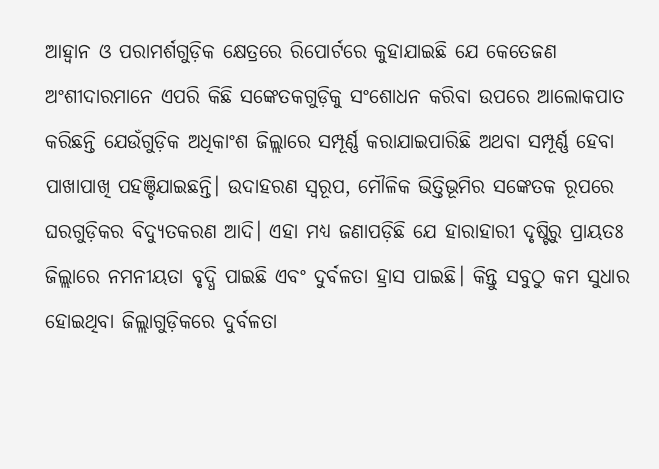ଆହ୍ୱାନ ଓ ପରାମର୍ଶଗୁଡ଼ିକ କ୍ଷେତ୍ରରେ ରିପୋର୍ଟରେ କୁହାଯାଇଛି ଯେ କେତେଜଣ ଅଂଶୀଦାରମାନେ ଏପରି କିଛି ସଙ୍କେତକଗୁଡ଼ିକୁ ସଂଶୋଧନ କରିବା ଉପରେ ଆଲୋକପାତ କରିଛନ୍ତି ଯେଉଁଗୁଡ଼ିକ ଅଧିକାଂଶ ଜିଲ୍ଲାରେ ସମ୍ପୂର୍ଣ୍ଣ କରାଯାଇପାରିଛି ଅଥବା ସମ୍ପୂର୍ଣ୍ଣ ହେବା ପାଖାପାଖି ପହଞ୍ଚିଯାଇଛନ୍ତି। ଉଦାହରଣ ସ୍ୱରୂପ, ମୌଳିକ ଭିତ୍ତିଭୂମିର ସଙ୍କେତକ ରୂପରେ ଘରଗୁଡ଼ିକର ବିଦ୍ୟୁତକରଣ ଆଦି। ଏହା ମଧ୍ୟ ଜଣାପଡ଼ିଛି ଯେ ହାରାହାରୀ ଦୃଷ୍ଟିରୁ ପ୍ରାୟତଃ ଜିଲ୍ଲାରେ ନମନୀୟତା ବୃଦ୍ଧି ପାଇଛି ଏବଂ ଦୁର୍ବଳତା ହ୍ରାସ ପାଇଛି। କିନ୍ତୁ ସବୁଠୁ କମ ସୁଧାର ହୋଇଥିବା ଜିଲ୍ଲାଗୁଡ଼ିକରେ ଦୁର୍ବଳତା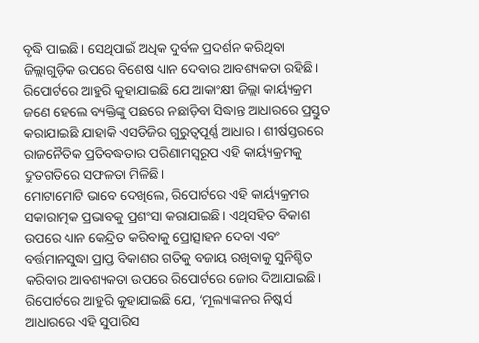ବୃଦ୍ଧି ପାଇଛି। ସେଥିପାଇଁ ଅଧିକ ଦୁର୍ବଳ ପ୍ରଦର୍ଶନ କରିଥିବା ଜିଲ୍ଲାଗୁଡ଼ିକ ଉପରେ ବିଶେଷ ଧ୍ୟାନ ଦେବାର ଆବଶ୍ୟକତା ରହିଛି।
ରିପୋର୍ଟରେ ଆହୁରି କୁହାଯାଇଛି ଯେ ଆକାଂକ୍ଷୀ ଜିଲ୍ଲା କାର୍ୟ୍ୟକ୍ରମ ଜଣେ ହେଲେ ବ୍ୟକ୍ତିଙ୍କୁ ପଛରେ ନଛାଡ଼ିବା ସିଦ୍ଧାନ୍ତ ଆଧାରରେ ପ୍ରସ୍ତୁତ କରାଯାଇଛି ଯାହାକି ଏସଡିଜିର ଗୁରୁତ୍ୱପୂର୍ଣ୍ଣ ଆଧାର। ଶୀର୍ଷସ୍ତରରେ ରାଜନୈତିକ ପ୍ରତିବଦ୍ଧତାର ପରିଣାମସ୍ୱରୂପ ଏହି କାର୍ୟ୍ୟକ୍ରମକୁ ଦ୍ରୁତଗତିରେ ସଫଳତା ମିଳିଛି।
ମୋଟାମୋଟି ଭାବେ ଦେଖିଲେ, ରିପୋର୍ଟରେ ଏହି କାର୍ୟ୍ୟକ୍ରମର ସକାରାତ୍ମକ ପ୍ରଭାବକୁ ପ୍ରଶଂସା କରାଯାଇଛି। ଏଥିସହିତ ବିକାଶ ଉପରେ ଧ୍ୟାନ କେନ୍ଦ୍ରିତ କରିବାକୁ ପ୍ରୋତ୍ସାହନ ଦେବା ଏବଂ ବର୍ତ୍ତମାନସୁଦ୍ଧା ପ୍ରାପ୍ତ ବିକାଶର ଗତିକୁ ବଜାୟ ରଖିବାକୁ ସୁନିଶ୍ଚିତ କରିବାର ଆବଶ୍ୟକତା ଉପରେ ରିପୋର୍ଟରେ ଜୋର ଦିଆଯାଇଛି। ରିପୋର୍ଟରେ ଆହୁରି କୁହାଯାଇଛି ଯେ, ‘ମୂଲ୍ୟାଙ୍କନର ନିଷ୍କର୍ସ ଆଧାରରେ ଏହି ସୁପାରିସ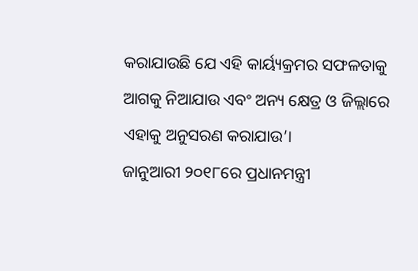କରାଯାଉଛି ଯେ ଏହି କାର୍ୟ୍ୟକ୍ରମର ସଫଳତାକୁ ଆଗକୁ ନିଆଯାଉ ଏବଂ ଅନ୍ୟ କ୍ଷେତ୍ର ଓ ଜିଲ୍ଲାରେ ଏହାକୁ ଅନୁସରଣ କରାଯାଉ’।
ଜାନୁଆରୀ ୨୦୧୮ରେ ପ୍ରଧାନମନ୍ତ୍ରୀ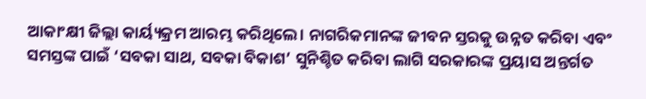ଆକାଂକ୍ଷୀ ଜିଲ୍ଲା କାର୍ୟ୍ୟକ୍ରମ ଆରମ୍ଭ କରିଥିଲେ। ନାଗରିକମାନଙ୍କ ଜୀବନ ସ୍ତରକୁ ଉନ୍ନତ କରିବା ଏବଂ ସମସ୍ତଙ୍କ ପାଇଁ ‘ସବକା ସାଥ, ସବକା ବିକାଶ’ ସୁନିଶ୍ଚିତ କରିବା ଲାଗି ସରକାରଙ୍କ ପ୍ରୟାସ ଅନ୍ତର୍ଗତ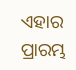ଏହାର ପ୍ରାରମ୍ଭ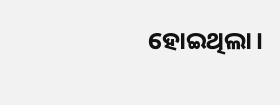ହୋଇଥିଲା।